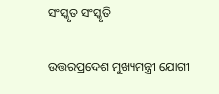ସଂସ୍କୃତ ସଂସ୍କୃତି

ଉତ୍ତରପ୍ରଦେଶ ମୁଖ୍ୟମନ୍ତ୍ରୀ ଯୋଗୀ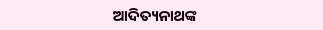ଆଦିତ୍ୟନାଥଙ୍କ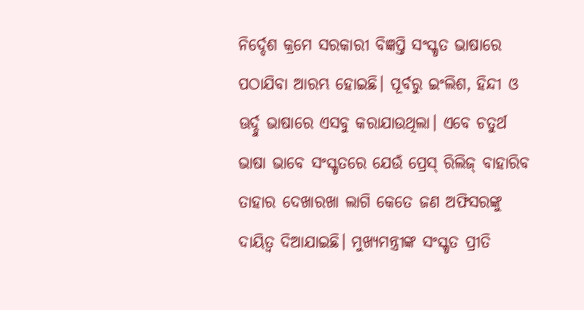ନିର୍ଦ୍ଦେଶ କ୍ରମେ ସରକାରୀ ବିଜ୍ଞପ୍ତି ସଂସ୍କୃତ ଭାଷାରେ ପଠାଯିବା ଆରମ୍ଭ ହୋଇଛି। ପୂର୍ବରୁ ଇଂଲିଶ, ହିନ୍ଦୀ ଓ ଊର୍ଦ୍ଦୁ ଭାଷାରେ ଏସବୁ କରାଯାଉଥିଲା। ଏବେ ଚତୁର୍ଥ ଭାଷା ଭାବେ ସଂସ୍କୃତରେ ଯେଉଁ ପ୍ରେସ୍‌ ରିଲିଜ୍‌ ବାହାରିବ ତାହାର ଦେଖାରଖା ଲାଗି କେତେ ଜଣ ଅଫିସରଙ୍କୁ ଦାୟିତ୍ୱ ଦିଆଯାଇଛି। ମୁଖ୍ୟମନ୍ତ୍ରୀଙ୍କ ସଂସ୍କୃତ ପ୍ରୀତି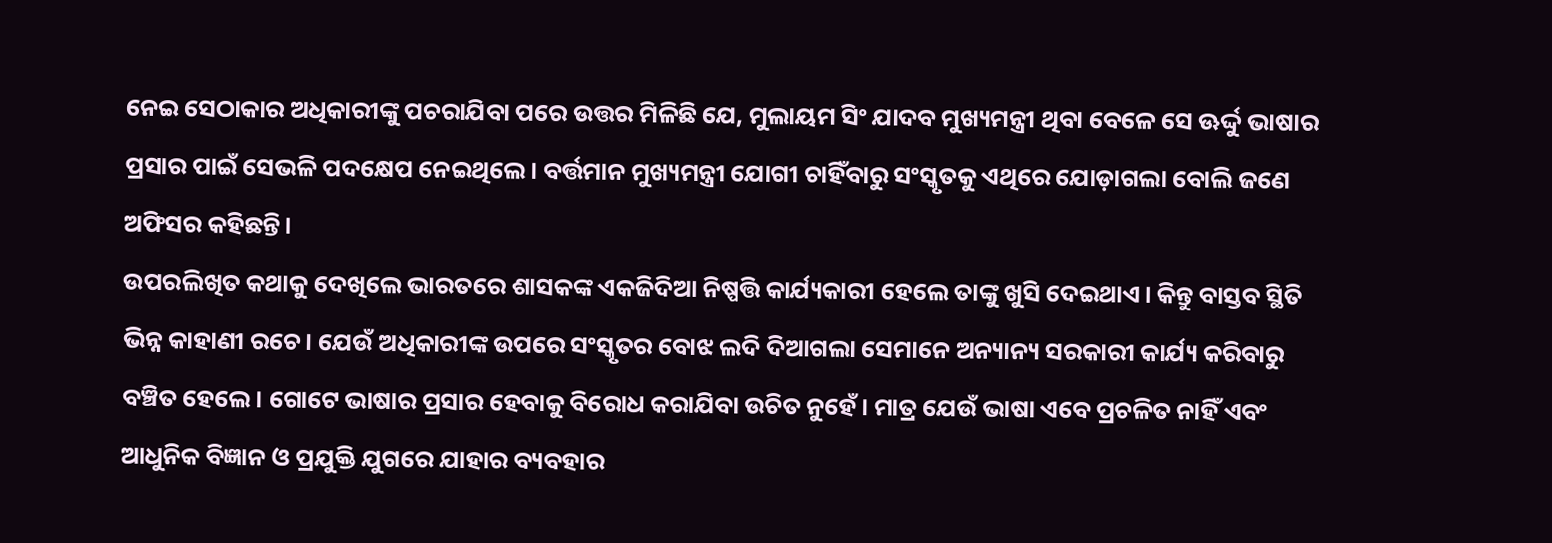ନେଇ ସେଠାକାର ଅଧିକାରୀଙ୍କୁ ପଚରାଯିବା ପରେ ଉତ୍ତର ମିଳିଛି ଯେ, ମୁଲାୟମ ସିଂ ଯାଦବ ମୁଖ୍ୟମନ୍ତ୍ରୀ ଥିବା ବେଳେ ସେ ଊର୍ଦ୍ଦୁ ଭାଷାର ପ୍ରସାର ପାଇଁ ସେଭଳି ପଦକ୍ଷେପ ନେଇଥିଲେ। ବର୍ତ୍ତମାନ ମୁଖ୍ୟମନ୍ତ୍ରୀ ଯୋଗୀ ଚାହିଁବାରୁ ସଂସ୍କୃତକୁ ଏଥିରେ ଯୋଡ଼ାଗଲା ବୋଲି ଜଣେ ଅଫିସର କହିଛନ୍ତି।
ଉପରଲିଖିତ କଥାକୁ ଦେଖିଲେ ଭାରତରେ ଶାସକଙ୍କ ଏକଜିଦିଆ ନିଷ୍ପତ୍ତି କାର୍ଯ୍ୟକାରୀ ହେଲେ ତାଙ୍କୁ ଖୁସି ଦେଇଥାଏ। କିନ୍ତୁ ବାସ୍ତବ ସ୍ଥିତି ଭିନ୍ନ କାହାଣୀ ରଚେ। ଯେଉଁ ଅଧିକାରୀଙ୍କ ଉପରେ ସଂସ୍କୃତର ବୋଝ ଲଦି ଦିଆଗଲା ସେମାନେ ଅନ୍ୟାନ୍ୟ ସରକାରୀ କାର୍ଯ୍ୟ କରିବାରୁ ବଞ୍ଚିତ ହେଲେ। ଗୋଟେ ଭାଷାର ପ୍ରସାର ହେବାକୁ ବିରୋଧ କରାଯିବା ଉଚିତ ନୁହେଁ। ମାତ୍ର ଯେଉଁ ଭାଷା ଏବେ ପ୍ରଚଳିତ ନାହିଁ ଏବଂ ଆଧୁନିକ ବିଜ୍ଞାନ ଓ ପ୍ରଯୁକ୍ତି ଯୁଗରେ ଯାହାର ବ୍ୟବହାର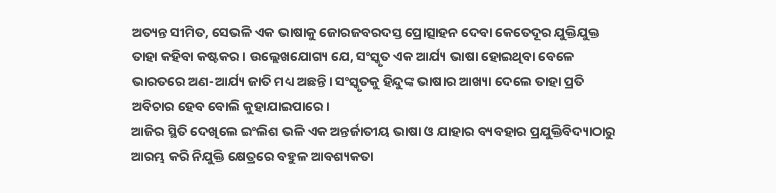ଅତ୍ୟନ୍ତ ସୀମିତ, ସେଭଳି ଏକ ଭାଷାକୁ ଜୋରଜବରଦସ୍ତ ପ୍ରୋତ୍ସାହନ ଦେବା କେତେଦୂର ଯୁକ୍ତିଯୁକ୍ତ ତାହା କହିବା କଷ୍ଟକର। ଉଲ୍ଲେଖଯୋଗ୍ୟ ଯେ, ସଂସ୍କୃତ ଏକ ଆର୍ଯ୍ୟ ଭାଷା ହୋଇଥିବା ବେଳେ ଭାରତରେ ଅଣ-ଆର୍ଯ୍ୟ ଜାତି ମଧ୍ୟ ଅଛନ୍ତି। ସଂସ୍କୃତକୁ ହିନ୍ଦୁଙ୍କ ଭାଷାର ଆଖ୍ୟା ଦେଲେ ତାହା ପ୍ରତି ଅବିଚାର ହେବ ବୋଲି କୁହାଯାଇପାରେ।
ଆଜିର ସ୍ଥିତି ଦେଖିଲେ ଇଂଲିଶ ଭଳି ଏକ ଅନ୍ତର୍ଜାତୀୟ ଭାଷା ଓ ଯାହାର ବ୍ୟବହାର ପ୍ରଯୁକ୍ତିବିଦ୍ୟାଠାରୁ ଆରମ୍ଭ କରି ନିଯୁକ୍ତି କ୍ଷେତ୍ରରେ ବହୁଳ ଆବଶ୍ୟକତା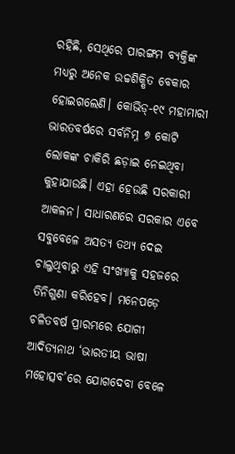ରହିଛି, ସେଥିରେ ପାରଙ୍ଗମ ବ୍ୟକ୍ତିଙ୍କ ମଧ୍ୟରୁ ଅନେକ ଉଚ୍ଚଶିକ୍ଷିତ ବେକାର ହୋଇଗଲେଣି। କୋଭିଡ୍‌-୧୯ ମହାମାରୀ ଭାରତବର୍ଷରେ ସର୍ବନିମ୍ନ ୭ କୋଟି ଲୋକଙ୍କ ଚାକିରି ଛଡ଼ାଇ ନେଇଥିବା କୁହାଯାଉଛି। ଏହା ହେଉଛି ସରକାରୀ ଆକଳନ। ସାଧାରଣରେ ସରକାର ଏବେ ସବୁବେଳେ ଅସତ୍ୟ ତଥ୍ୟ ଦେଇ ଚାଲୁଥିବାରୁ ଏହି ସଂଖ୍ୟାକୁ ସହଜରେ ତିନିଗୁଣା କରିହେବ। ମନେପଡ଼େ ଚଳିତବର୍ଷ ପ୍ରାରମ୍ଭରେ ଯୋଗୀ ଆଦିତ୍ୟନାଥ ‘ଭାରତୀୟ ଭାଷା ମହୋତ୍ସବ’ରେ ଯୋଗଦେବା ବେଳେ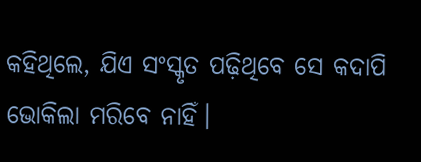କହିଥିଲେ, ଯିଏ ସଂସ୍କୃତ ପଢ଼ିଥିବେ ସେ କଦାପି ଭୋକିଲା ମରିବେ ନାହିଁ।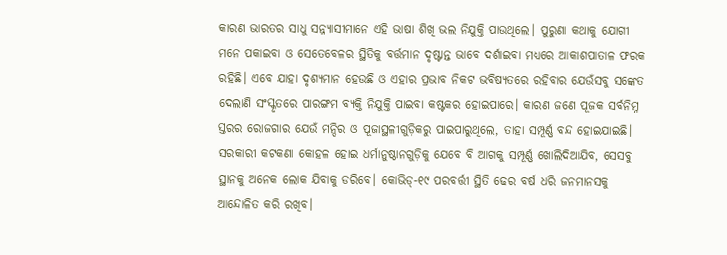କାରଣ ଭାରତର ସାଧୁ ସନ୍ନ୍ୟାସୀମାନେ ଏହି ଭାଷା ଶିଖି ଭଲ ନିଯୁକ୍ତି ପାଉଥିଲେ। ପୁରୁଣା କଥାକୁ ଯୋଗୀ ମନେ ପକାଇବା ଓ ସେତେବେଳର ସ୍ଥିତିକୁ ବର୍ତ୍ତମାନ ଦୃଷ୍ଟାନ୍ତ ଭାବେ ଦର୍ଶାଇବା ମଧ୍ୟରେ ଆକାଶପାତାଳ ଫରକ ରହିଛି। ଏବେ ଯାହା ଦୃଶ୍ୟମାନ ହେଉଛି ଓ ଏହାର ପ୍ରଭାବ ନିକଟ ଭବିଷ୍ୟତରେ ରହିବାର ଯେଉଁସବୁ ସଙ୍କେତ ଦେଲାଣି ସଂସ୍କୃତରେ ପାରଙ୍ଗମ ବ୍ୟକ୍ତି ନିଯୁକ୍ତି ପାଇବା କଷ୍ଟକର ହୋଇପାରେ। କାରଣ ଜଣେ ପୂଜକ ସର୍ବନିମ୍ନ ସ୍ତରର ରୋଜଗାର ଯେଉଁ ମନ୍ଦିର ଓ ପୂଜାସ୍ଥଳୀଗୁଡ଼ିକରୁ ପାଇପାରୁଥିଲେ, ତାହା ସମ୍ପୂର୍ଣ୍ଣ ବନ୍ଦ ହୋଇଯାଇଛି। ସରକାରୀ କଟକଣା କୋହଳ ହୋଇ ଧର୍ମାନୁଷ୍ଠାନଗୁଡ଼ିକୁ ଯେବେ ବି ଆଗକୁ ସମ୍ପୂର୍ଣ୍ଣ ଖୋଲିଦିଆଯିବ, ସେସବୁ ସ୍ଥାନକୁ ଅନେକ ଲୋକ ଯିବାକୁ ଡରିବେ। କୋଭିଡ୍‌-୧୯ ପରବର୍ତ୍ତୀ ସ୍ଥିତି ଢେର ବର୍ଷ ଧରି ଜନମାନସକୁ ଆନ୍ଦୋଳିତ କରି ରଖିବ।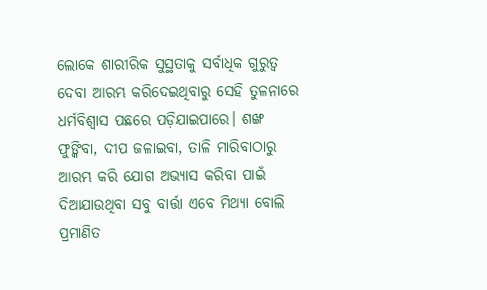ଲୋକେ ଶାରୀରିକ ସୁସ୍ଥତାକୁ ସର୍ବାଧିକ ଗୁରୁତ୍ୱ ଦେବା ଆରମ୍ଭ କରିଦେଇଥିବାରୁ ସେହି ତୁଳନାରେ ଧର୍ମବିଶ୍ୱାସ ପଛରେ ପଡ଼ିଯାଇପାରେ। ଶଙ୍ଖ ଫୁଙ୍କିବା, ଦୀପ ଜଳାଇବା, ତାଳି ମାରିବାଠାରୁ ଆରମ୍ଭ କରି ଯୋଗ ଅଭ୍ୟାସ କରିବା ପାଇଁ ଦିଆଯାଉଥିବା ସବୁ ବାର୍ତ୍ତା ଏବେ ମିଥ୍ୟା ବୋଲି ପ୍ରମାଣିତ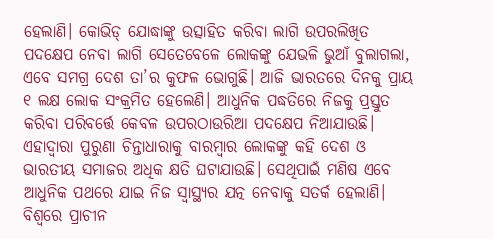ହେଲାଣି। କୋଭିଡ୍‌ ଯୋଦ୍ଧାଙ୍କୁ ଉତ୍ସାହିତ କରିବା ଲାଗି ଉପରଲିଖିତ ପଦକ୍ଷେପ ନେବା ଲାଗି ସେତେବେଳେ ଲୋକଙ୍କୁ ଯେଭଳି ଭୁଆଁ ବୁଲାଗଲା, ଏବେ ସମଗ୍ର ଦେଶ ତା’ର କୁଫଳ ଭୋଗୁଛି। ଆଜି ଭାରତରେ ଦିନକୁ ପ୍ରାୟ ୧ ଲକ୍ଷ ଲୋକ ସଂକ୍ରମିତ ହେଲେଣି। ଆଧୁନିକ ପଦ୍ଧତିରେ ନିଜକୁ ପ୍ରସ୍ତୁତ କରିବା ପରିବର୍ତ୍ତେ କେବଳ ଉପରଠାଉରିଆ ପଦକ୍ଷେପ ନିଆଯାଉଛି। ଏହାଦ୍ୱାରା ପୁରୁଣା ଚିନ୍ତାଧାରାକୁ ବାରମ୍ବାର ଲୋକଙ୍କୁ କହି ଦେଶ ଓ ଭାରତୀୟ ସମାଜର ଅଧିକ କ୍ଷତି ଘଟାଯାଉଛି। ସେଥିପାଇଁ ମଣିଷ ଏବେ ଆଧୁନିକ ପଥରେ ଯାଇ ନିଜ ସ୍ବାସ୍ଥ୍ୟର ଯତ୍ନ ନେବାକୁ ସତର୍କ ହେଲାଣି।
ବିଶ୍ୱରେ ପ୍ରାଚୀନ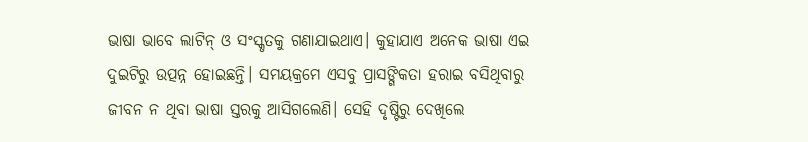ଭାଷା ଭାବେ ଲାଟିନ୍‌ ଓ ସଂସ୍କୃତକୁ ଗଣାଯାଇଥାଏ। କୁହାଯାଏ ଅନେକ ଭାଷା ଏଇ ଦୁଇଟିରୁ ଉତ୍ପନ୍ନ ହୋଇଛନ୍ତି। ସମୟକ୍ରମେ ଏସବୁ ପ୍ରାସଙ୍ଗିକତା ହରାଇ ବସିଥିବାରୁ ଜୀବନ ନ ଥିବା ଭାଷା ସ୍ତରକୁ ଆସିଗଲେଣି। ସେହି ଦୃଷ୍ଟିରୁ ଦେଖିଲେ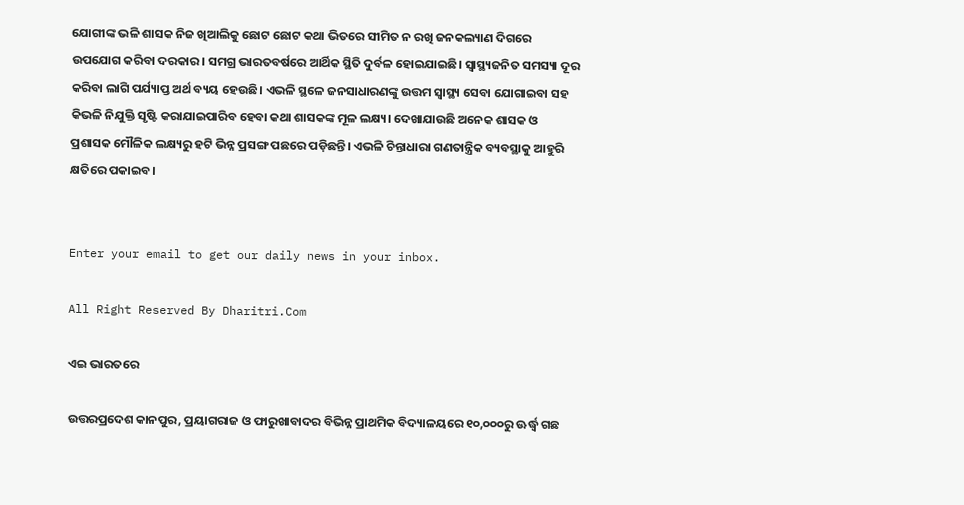ଯୋଗୀଙ୍କ ଭଳି ଶାସକ ନିଜ ଖିଆଲିକୁ ଛୋଟ ଛୋଟ କଥା ଭିତରେ ସୀମିତ ନ ରଖି ଜନକଲ୍ୟାଣ ଦିଗରେ ଉପଯୋଗ କରିବା ଦରକାର। ସମଗ୍ର ଭାରତବର୍ଷରେ ଆର୍ଥିକ ସ୍ଥିତି ଦୁର୍ବଳ ହୋଇଯାଇଛି। ସ୍ବାସ୍ଥ୍ୟଜନିତ ସମସ୍ୟା ଦୂର କରିବା ଲାଗି ପର୍ଯ୍ୟାପ୍ତ ଅର୍ଥ ବ୍ୟୟ ହେଉଛି। ଏଭଳି ସ୍ଥଳେ ଜନସାଧାରଣଙ୍କୁ ଉତ୍ତମ ସ୍ବାସ୍ଥ୍ୟ ସେବା ଯୋଗାଇବା ସହ କିଭଳି ନିଯୁକ୍ତି ସୃଷ୍ଟି କରାଯାଇପାରିବ ହେବା କଥା ଶାସକଙ୍କ ମୂଳ ଲକ୍ଷ୍ୟ। ଦେଖାଯାଉଛି ଅନେକ ଶାସକ ଓ ପ୍ରଶାସକ ମୌଳିକ ଲକ୍ଷ୍ୟରୁ ହଟି ଭିନ୍ନ ପ୍ରସଙ୍ଗ ପଛରେ ପଡ଼ିଛନ୍ତି। ଏଭଳି ଚିନ୍ତାଧାରା ଗଣତାନ୍ତ୍ରିକ ବ୍ୟବସ୍ଥାକୁ ଆହୁରି କ୍ଷତିରେ ପକାଇବ।


Enter your email to get our daily news in your inbox.

All Right Reserved By Dharitri.Com

ଏଇ ଭାରତରେ

ଉତ୍ତରପ୍ରଦେଶ କାନପୁର, ପ୍ରୟାଗରାଜ ଓ ଫାରୁଖାବାଦର ବିଭିନ୍ନ ପ୍ରାଥମିକ ବିଦ୍ୟାଳୟରେ ୧୦,୦୦୦ରୁ ଊର୍ଦ୍ଧ୍ୱ ଗଛ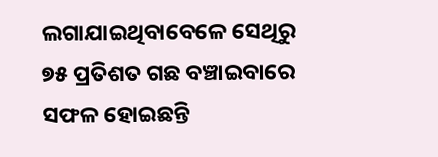ଲଗାଯାଇଥିବାବେଳେ ସେଥିରୁ ୭୫ ପ୍ରତିଶତ ଗଛ ବଞ୍ଚାଇବାରେ ସଫଳ ହୋଇଛନ୍ତି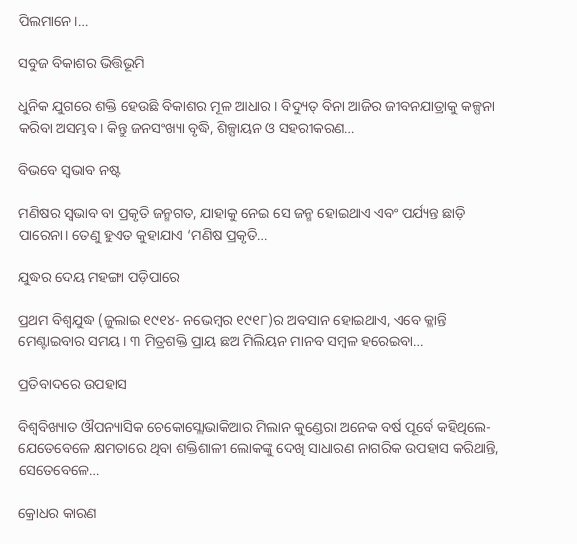ପିଲମାନେ।…

ସବୁଜ ବିକାଶର ଭିତ୍ତିଭୂମି

ଧୁନିକ ଯୁଗରେ ଶକ୍ତି ହେଉଛି ବିକାଶର ମୂଳ ଆଧାର। ବିଦ୍ୟୁତ୍‌ ବିନା ଆଜିର ଜୀବନଯାତ୍ରାକୁ କଳ୍ପନା କରିବା ଅସମ୍ଭବ। କିନ୍ତୁ ଜନସଂଖ୍ୟା ବୃଦ୍ଧି, ଶିଳ୍ପାୟନ ଓ ସହରୀକରଣ…

ବିଭବେ ସ୍ବଭାବ ନଷ୍ଟ

ମଣିଷର ସ୍ବଭାବ ବା ପ୍ରକୃତି ଜନ୍ମଗତ, ଯାହାକୁ ନେଇ ସେ ଜନ୍ମ ହୋଇଥାଏ ଏବଂ ପର୍ଯ୍ୟନ୍ତ ଛାଡ଼ି ପାରେନା। ତେଣୁ ହୁଏତ କୁହାଯାଏ ‘ମଣିଷ ପ୍ରକୃତି…

ଯୁଦ୍ଧର ଦେୟ ମହଙ୍ଗା ପଡ଼ିପାରେ

ପ୍ରଥମ ବିଶ୍ୱଯୁଦ୍ଧ (ଜୁଲାଇ ୧୯୧୪- ନଭେମ୍ବର ୧୯୧୮)ର ଅବସାନ ହୋଇଥାଏ, ଏବେ କ୍ଳାନ୍ତି ମେଣ୍ଟାଇବାର ସମୟ। ୩ ମିତ୍ରଶକ୍ତି ପ୍ରାୟ ଛଅ ମିଲିୟନ ମାନବ ସମ୍ବଳ ହରେଇବା…

ପ୍ରତିବାଦରେ ଉପହାସ

ବିଶ୍ୱବିଖ୍ୟାତ ଔପନ୍ୟାସିକ ଚେକୋସ୍ଲୋଭାକିଆର ମିଲାନ କୁଣ୍ଡେରା ଅନେକ ବର୍ଷ ପୂର୍ବେ କହିଥିଲେ- ଯେତେବେଳେ କ୍ଷମତାରେ ଥିବା ଶକ୍ତିଶାଳୀ ଲୋକଙ୍କୁ ଦେଖି ସାଧାରଣ ନାଗରିକ ଉପହାସ କରିଥାନ୍ତି, ସେତେବେଳେ…

କ୍ରୋଧର କାରଣ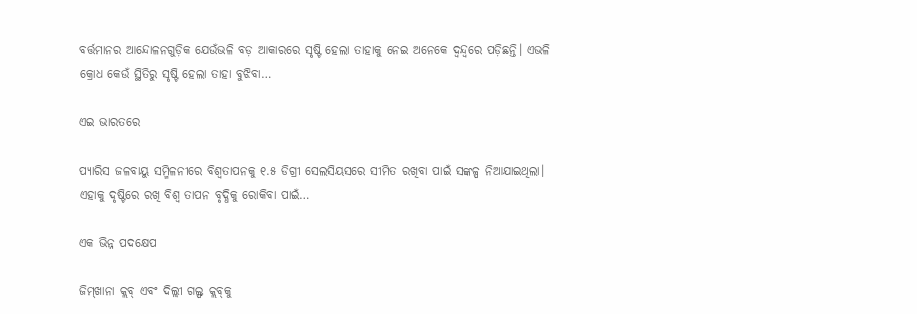ବର୍ତ୍ତମାନର ଆନ୍ଦୋଳନଗୁଡ଼ିକ ଯେଉଁଭଳି ବଡ଼ ଆକାରରେ ସୃଷ୍ଟି ହେଲା ତାହାକୁ ନେଇ ଅନେକେ ଦ୍ୱନ୍ଦ୍ୱରେ ପଡ଼ିଛନ୍ତି। ଏଭଳି କ୍ରୋଧ କେଉଁ ସ୍ଥିତିରୁ ସୃଷ୍ଟି ହେଲା ତାହା ବୁଝିବା…

ଏଇ ଭାରତରେ

ପ୍ୟାରିସ ଜଳବାୟୁ ସମ୍ମିଳନୀରେ ବିଶ୍ୱତାପନକୁ ୧.୫ ଡିଗ୍ରୀ ସେଲସିୟସରେ ସୀମିତ ରଖିବା ପାଇଁ ସଙ୍କଳ୍ପ ନିଆଯାଇଥିଲା। ଏହାକୁ ଦୃଷ୍ଟିରେ ରଖି ବିଶ୍ୱ ତାପନ ବୃଦ୍ଧିକୁ ରୋକିବା ପାଇଁ…

ଏକ ଭିନ୍ନ ପଦକ୍ଷେପ

ଜିମ୍‌ଖାନା କ୍ଲବ୍‌ ଏବଂ ଦିଲ୍ଲୀ ଗଲ୍ଫ କ୍ଲବ୍‌କୁ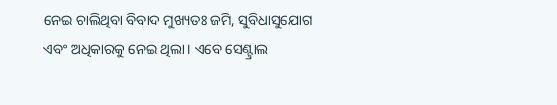ନେଇ ଚାଲିଥିବା ବିବାଦ ମୁଖ୍ୟତଃ ଜମି, ସୁବିଧାସୁଯୋଗ ଏବଂ ଅଧିକାରକୁ ନେଇ ଥିଲା। ଏବେ ସେଣ୍ଟ୍ରାଲ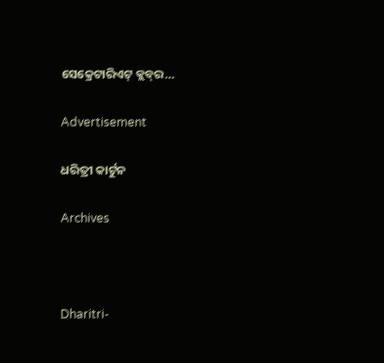ସେକ୍ରେଟାରିଏଟ୍‌ କ୍ଲବ୍‌ର…

Advertisement

ଧରିତ୍ରୀ କାର୍ଟୁନ

Archives



Dharitri-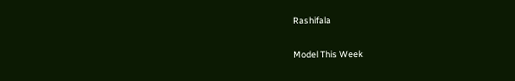Rashifala

Model This Week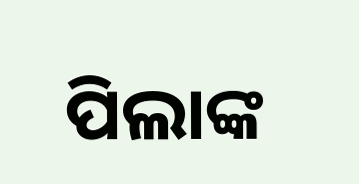ପିଲାଙ୍କ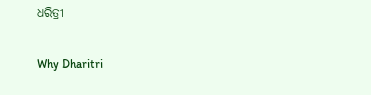ଧରିତ୍ରୀ

Why Dharitri